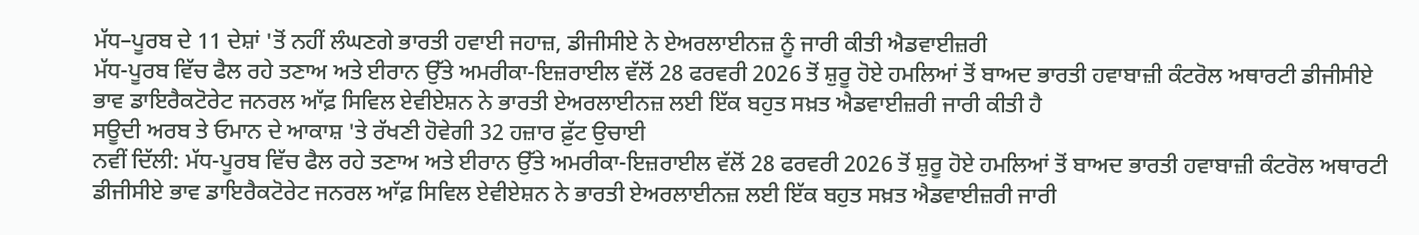ਮੱਧ–ਪੂਰਬ ਦੇ 11 ਦੇਸ਼ਾਂ 'ਤੋਂ ਨਹੀਂ ਲੰਘਣਗੇ ਭਾਰਤੀ ਹਵਾਈ ਜਹਾਜ਼, ਡੀਜੀਸੀਏ ਨੇ ਏਅਰਲਾਈਨਜ਼ ਨੂੰ ਜਾਰੀ ਕੀਤੀ ਐਡਵਾਈਜ਼ਰੀ
ਮੱਧ-ਪੂਰਬ ਵਿੱਚ ਫੈਲ ਰਹੇ ਤਣਾਅ ਅਤੇ ਈਰਾਨ ਉੱਤੇ ਅਮਰੀਕਾ-ਇਜ਼ਰਾਈਲ ਵੱਲੋਂ 28 ਫਰਵਰੀ 2026 ਤੋਂ ਸ਼ੁਰੂ ਹੋਏ ਹਮਲਿਆਂ ਤੋਂ ਬਾਅਦ ਭਾਰਤੀ ਹਵਾਬਾਜ਼ੀ ਕੰਟਰੋਲ ਅਥਾਰਟੀ ਡੀਜੀਸੀਏ ਭਾਵ ਡਾਇਰੈਕਟੋਰੇਟ ਜਨਰਲ ਆੱਫ਼ ਸਿਵਿਲ ਏਵੀਏਸ਼ਨ ਨੇ ਭਾਰਤੀ ਏਅਰਲਾਈਨਜ਼ ਲਈ ਇੱਕ ਬਹੁਤ ਸਖ਼ਤ ਐਡਵਾਈਜ਼ਰੀ ਜਾਰੀ ਕੀਤੀ ਹੈ
ਸਊਦੀ ਅਰਬ ਤੇ ਓਮਾਨ ਦੇ ਆਕਾਸ਼ 'ਤੇ ਰੱਖਣੀ ਹੋਵੇਗੀ 32 ਹਜ਼ਾਰ ਫ਼ੁੱਟ ਉਚਾਈ
ਨਵੀਂ ਦਿੱਲੀ: ਮੱਧ-ਪੂਰਬ ਵਿੱਚ ਫੈਲ ਰਹੇ ਤਣਾਅ ਅਤੇ ਈਰਾਨ ਉੱਤੇ ਅਮਰੀਕਾ-ਇਜ਼ਰਾਈਲ ਵੱਲੋਂ 28 ਫਰਵਰੀ 2026 ਤੋਂ ਸ਼ੁਰੂ ਹੋਏ ਹਮਲਿਆਂ ਤੋਂ ਬਾਅਦ ਭਾਰਤੀ ਹਵਾਬਾਜ਼ੀ ਕੰਟਰੋਲ ਅਥਾਰਟੀ ਡੀਜੀਸੀਏ ਭਾਵ ਡਾਇਰੈਕਟੋਰੇਟ ਜਨਰਲ ਆੱਫ਼ ਸਿਵਿਲ ਏਵੀਏਸ਼ਨ ਨੇ ਭਾਰਤੀ ਏਅਰਲਾਈਨਜ਼ ਲਈ ਇੱਕ ਬਹੁਤ ਸਖ਼ਤ ਐਡਵਾਈਜ਼ਰੀ ਜਾਰੀ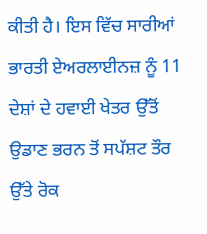ਕੀਤੀ ਹੈ। ਇਸ ਵਿੱਚ ਸਾਰੀਆਂ ਭਾਰਤੀ ਏਅਰਲਾਈਨਜ਼ ਨੂੰ 11 ਦੇਸ਼ਾਂ ਦੇ ਹਵਾਈ ਖੇਤਰ ਉੱਤੋਂ ਉਡਾਣ ਭਰਨ ਤੋਂ ਸਪੱਸ਼ਟ ਤੌਰ ਉੱਤੇ ਰੋਕ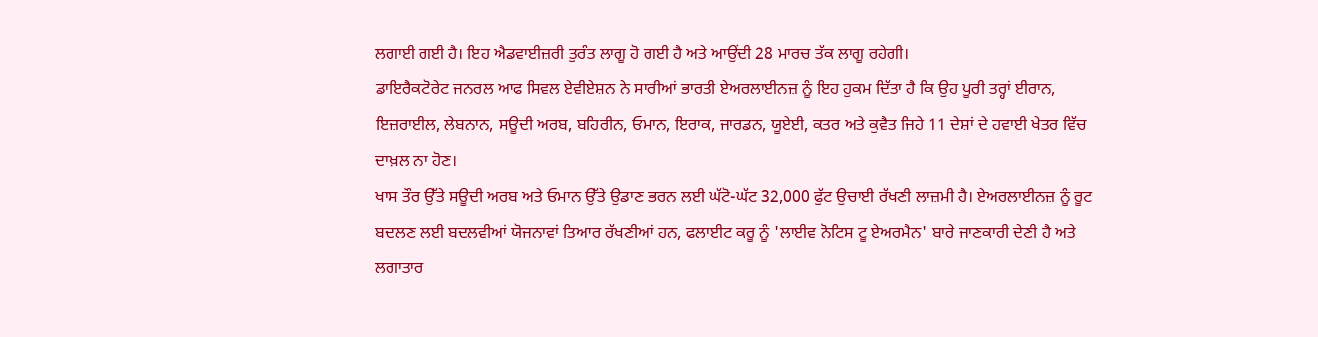ਲਗਾਈ ਗਈ ਹੈ। ਇਹ ਐਡਵਾਈਜ਼ਰੀ ਤੁਰੰਤ ਲਾਗੂ ਹੋ ਗਈ ਹੈ ਅਤੇ ਆਉਂਦੀ 28 ਮਾਰਚ ਤੱਕ ਲਾਗੂ ਰਹੇਗੀ।
ਡਾਇਰੈਕਟੋਰੇਟ ਜਨਰਲ ਆਫ ਸਿਵਲ ਏਵੀਏਸ਼ਨ ਨੇ ਸਾਰੀਆਂ ਭਾਰਤੀ ਏਅਰਲਾਈਨਜ਼ ਨੂੰ ਇਹ ਹੁਕਮ ਦਿੱਤਾ ਹੈ ਕਿ ਉਹ ਪੂਰੀ ਤਰ੍ਹਾਂ ਈਰਾਨ, ਇਜ਼ਰਾਈਲ, ਲੇਬਨਾਨ, ਸਊਦੀ ਅਰਬ, ਬਹਿਰੀਨ, ਓਮਾਨ, ਇਰਾਕ, ਜਾਰਡਨ, ਯੂਏਈ, ਕਤਰ ਅਤੇ ਕੁਵੈਤ ਜਿਹੇ 11 ਦੇਸ਼ਾਂ ਦੇ ਹਵਾਈ ਖੇਤਰ ਵਿੱਚ ਦਾਖ਼ਲ ਨਾ ਹੋਣ।
ਖਾਸ ਤੌਰ ਉੱਤੇ ਸਊਦੀ ਅਰਬ ਅਤੇ ਓਮਾਨ ਉੱਤੇ ਉਡਾਣ ਭਰਨ ਲਈ ਘੱਟੋ-ਘੱਟ 32,000 ਫੁੱਟ ਉਚਾਈ ਰੱਖਣੀ ਲਾਜ਼ਮੀ ਹੈ। ਏਅਰਲਾਈਨਜ਼ ਨੂੰ ਰੂਟ ਬਦਲਣ ਲਈ ਬਦਲਵੀਆਂ ਯੋਜਨਾਵਾਂ ਤਿਆਰ ਰੱਖਣੀਆਂ ਹਨ, ਫਲਾਈਟ ਕਰੂ ਨੂੰ 'ਲਾਈਵ ਨੋਟਿਸ ਟੂ ਏਅਰਮੈਨ' ਬਾਰੇ ਜਾਣਕਾਰੀ ਦੇਣੀ ਹੈ ਅਤੇ ਲਗਾਤਾਰ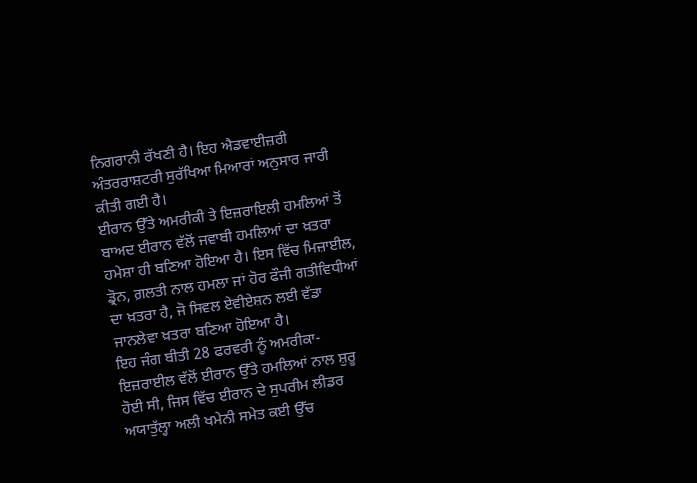ਨਿਗਰਾਨੀ ਰੱਖਣੀ ਹੈ। ਇਹ ਐਡਵਾਈਜ਼ਰੀ ਅੰਤਰਰਾਸ਼ਟਰੀ ਸੁਰੱਖਿਆ ਮਿਆਰਾਂ ਅਨੁਸਾਰ ਜਾਰੀ ਕੀਤੀ ਗਈ ਹੈ।
ਈਰਾਨ ਉੱਤੇ ਅਮਰੀਕੀ ਤੇ ਇਜ਼ਰਾਇਲੀ ਹਮਲਿਆਂ ਤੋਂ ਬਾਅਦ ਈਰਾਨ ਵੱਲੋਂ ਜਵਾਬੀ ਹਮਲਿਆਂ ਦਾ ਖ਼ਤਰਾ ਹਮੇਸ਼ਾ ਹੀ ਬਣਿਆ ਹੋਇਆ ਹੈ। ਇਸ ਵਿੱਚ ਮਿਜ਼ਾਈਲ, ਡ੍ਰੋਨ, ਗ਼ਲਤੀ ਨਾਲ ਹਮਲਾ ਜਾਂ ਹੋਰ ਫੌਜੀ ਗਤੀਵਿਧੀਆਂ ਦਾ ਖ਼ਤਰਾ ਹੈ, ਜੋ ਸਿਵਲ ਏਵੀਏਸ਼ਨ ਲਈ ਵੱਡਾ ਜਾਨਲੇਵਾ ਖ਼ਤਰਾ ਬਣਿਆ ਹੋਇਆ ਹੈ।
ਇਹ ਜੰਗ ਬੀਤੀ 28 ਫਰਵਰੀ ਨੂੰ ਅਮਰੀਕਾ-ਇਜ਼ਰਾਈਲ ਵੱਲੋਂ ਈਰਾਨ ਉੱਤੇ ਹਮਲਿਆਂ ਨਾਲ ਸ਼ੁਰੂ ਹੋਈ ਸੀ, ਜਿਸ ਵਿੱਚ ਈਰਾਨ ਦੇ ਸੁਪਰੀਮ ਲੀਡਰ ਅਯਾਤੁੱਲ੍ਹਾ ਅਲੀ ਖਮੇਨੀ ਸਮੇਤ ਕਈ ਉੱਚ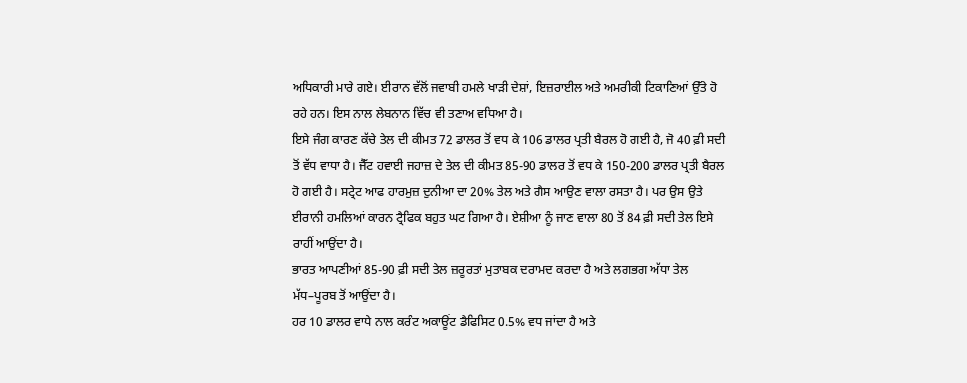ਅਧਿਕਾਰੀ ਮਾਰੇ ਗਏ। ਈਰਾਨ ਵੱਲੋਂ ਜਵਾਬੀ ਹਮਲੇ ਖਾੜੀ ਦੇਸ਼ਾਂ, ਇਜ਼ਰਾਈਲ ਅਤੇ ਅਮਰੀਕੀ ਟਿਕਾਣਿਆਂ ਉੱਤੇ ਹੋ ਰਹੇ ਹਨ। ਇਸ ਨਾਲ ਲੇਬਨਾਨ ਵਿੱਚ ਵੀ ਤਣਾਅ ਵਧਿਆ ਹੈ।
ਇਸੇ ਜੰਗ ਕਾਰਣ ਕੱਚੇ ਤੇਲ ਦੀ ਕੀਮਤ 72 ਡਾਲਰ ਤੋਂ ਵਧ ਕੇ 106 ਡਾਲਰ ਪ੍ਰਤੀ ਬੈਰਲ ਹੋ ਗਈ ਹੈ, ਜੋ 40 ਫ਼ੀ ਸਦੀ ਤੋਂ ਵੱਧ ਵਾਧਾ ਹੈ। ਜੈੱਟ ਹਵਾਈ ਜਹਾਜ਼ ਦੇ ਤੇਲ ਦੀ ਕੀਮਤ 85-90 ਡਾਲਰ ਤੋਂ ਵਧ ਕੇ 150-200 ਡਾਲਰ ਪ੍ਰਤੀ ਬੈਰਲ ਹੋ ਗਈ ਹੈ। ਸਟ੍ਰੇਟ ਆਫ ਹਾਰਮੁਜ਼ ਦੁਨੀਆ ਦਾ 20% ਤੇਲ ਅਤੇ ਗੈਸ ਆਉਣ ਵਾਲਾ ਰਸਤਾ ਹੈ। ਪਰ ਉਸ ਉਤੇ ਈਰਾਨੀ ਹਮਲਿਆਂ ਕਾਰਨ ਟ੍ਰੈਫਿਕ ਬਹੁਤ ਘਟ ਗਿਆ ਹੈ। ਏਸ਼ੀਆ ਨੂੰ ਜਾਣ ਵਾਲਾ 80 ਤੋਂ 84 ਫ਼ੀ ਸਦੀ ਤੇਲ ਇਸੇ ਰਾਹੀਂ ਆਉਂਦਾ ਹੈ।
ਭਾਰਤ ਆਪਣੀਆਂ 85-90 ਫ਼ੀ ਸਦੀ ਤੇਲ ਜ਼ਰੂਰਤਾਂ ਮੁਤਾਬਕ ਦਰਾਮਦ ਕਰਦਾ ਹੈ ਅਤੇ ਲਗਭਗ ਅੱਧਾ ਤੇਲ ਮੱਧ–ਪੂਰਬ ਤੋਂ ਆਉਂਦਾ ਹੈ।
ਹਰ 10 ਡਾਲਰ ਵਾਧੇ ਨਾਲ ਕਰੰਟ ਅਕਾਊਂਟ ਡੈਫਿਸਿਟ 0.5% ਵਧ ਜਾਂਦਾ ਹੈ ਅਤੇ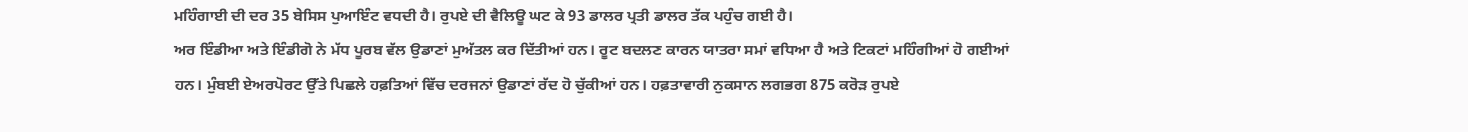ਮਹਿੰਗਾਈ ਦੀ ਦਰ 35 ਬੇਸਿਸ ਪੁਆਇੰਟ ਵਧਦੀ ਹੈ। ਰੁਪਏ ਦੀ ਵੈਲਿਊ ਘਟ ਕੇ 93 ਡਾਲਰ ਪ੍ਰਤੀ ਡਾਲਰ ਤੱਕ ਪਹੁੰਚ ਗਈ ਹੈ।
ਅਰ ਇੰਡੀਆ ਅਤੇ ਇੰਡੀਗੋ ਨੇ ਮੱਧ ਪੂਰਬ ਵੱਲ ਉਡਾਣਾਂ ਮੁਅੱਤਲ ਕਰ ਦਿੱਤੀਆਂ ਹਨ। ਰੂਟ ਬਦਲਣ ਕਾਰਨ ਯਾਤਰਾ ਸਮਾਂ ਵਧਿਆ ਹੈ ਅਤੇ ਟਿਕਟਾਂ ਮਹਿੰਗੀਆਂ ਹੋ ਗਈਆਂ ਹਨ। ਮੁੰਬਈ ਏਅਰਪੋਰਟ ਉੱਤੇ ਪਿਛਲੇ ਹਫ਼ਤਿਆਂ ਵਿੱਚ ਦਰਜਨਾਂ ਉਡਾਣਾਂ ਰੱਦ ਹੋ ਚੁੱਕੀਆਂ ਹਨ। ਹਫ਼ਤਾਵਾਰੀ ਨੁਕਸਾਨ ਲਗਭਗ 875 ਕਰੋੜ ਰੁਪਏ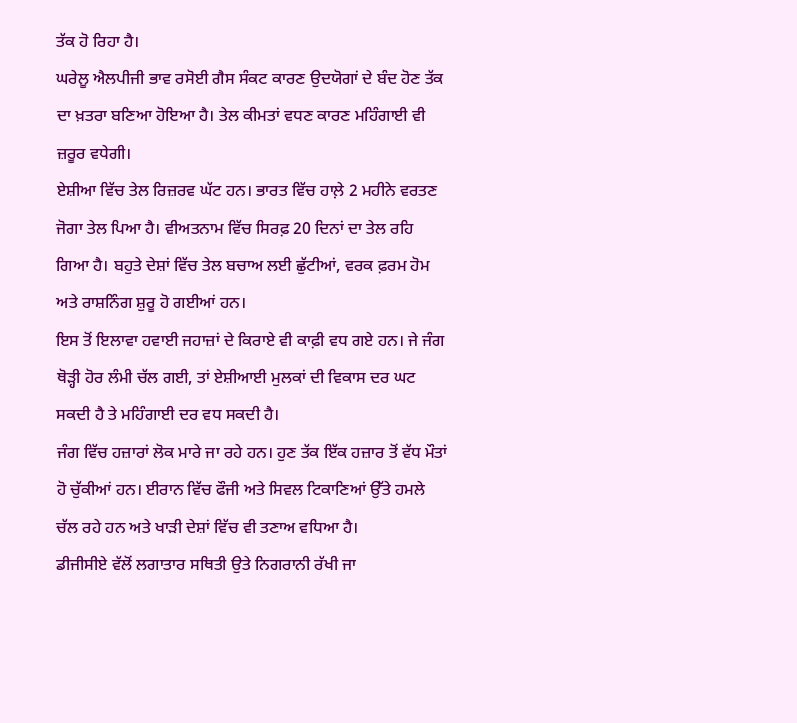ਤੱਕ ਹੋ ਰਿਹਾ ਹੈ।
ਘਰੇਲੂ ਐਲਪੀਜੀ ਭਾਵ ਰਸੋਈ ਗੈਸ ਸੰਕਟ ਕਾਰਣ ਉਦਯੋਗਾਂ ਦੇ ਬੰਦ ਹੋਣ ਤੱਕ ਦਾ ਖ਼ਤਰਾ ਬਣਿਆ ਹੋਇਆ ਹੈ। ਤੇਲ ਕੀਮਤਾਂ ਵਧਣ ਕਾਰਣ ਮਹਿੰਗਾਈ ਵੀ ਜ਼ਰੂਰ ਵਧੇਗੀ।
ਏਸ਼ੀਆ ਵਿੱਚ ਤੇਲ ਰਿਜ਼ਰਵ ਘੱਟ ਹਨ। ਭਾਰਤ ਵਿੱਚ ਹਾਲ਼ੇ 2 ਮਹੀਨੇ ਵਰਤਣ ਜੋਗਾ ਤੇਲ ਪਿਆ ਹੈ। ਵੀਅਤਨਾਮ ਵਿੱਚ ਸਿਰਫ਼ 20 ਦਿਨਾਂ ਦਾ ਤੇਲ ਰਹਿ ਗਿਆ ਹੈ। ਬਹੁਤੇ ਦੇਸ਼ਾਂ ਵਿੱਚ ਤੇਲ ਬਚਾਅ ਲਈ ਛੁੱਟੀਆਂ, ਵਰਕ ਫ਼ਰਮ ਹੋਮ ਅਤੇ ਰਾਸ਼ਨਿੰਗ ਸ਼ੁਰੂ ਹੋ ਗਈਆਂ ਹਨ।
ਇਸ ਤੋਂ ਇਲਾਵਾ ਹਵਾਈ ਜਹਾਜ਼ਾਂ ਦੇ ਕਿਰਾਏ ਵੀ ਕਾਫ਼ੀ ਵਧ ਗਏ ਹਨ। ਜੇ ਜੰਗ ਥੋੜ੍ਹੀ ਹੋਰ ਲੰਮੀ ਚੱਲ ਗਈ, ਤਾਂ ਏਸ਼ੀਆਈ ਮੁਲਕਾਂ ਦੀ ਵਿਕਾਸ ਦਰ ਘਟ ਸਕਦੀ ਹੈ ਤੇ ਮਹਿੰਗਾਈ ਦਰ ਵਧ ਸਕਦੀ ਹੈ।
ਜੰਗ ਵਿੱਚ ਹਜ਼ਾਰਾਂ ਲੋਕ ਮਾਰੇ ਜਾ ਰਹੇ ਹਨ। ਹੁਣ ਤੱਕ ਇੱਕ ਹਜ਼ਾਰ ਤੋਂ ਵੱਧ ਮੌਤਾਂ ਹੋ ਚੁੱਕੀਆਂ ਹਨ। ਈਰਾਨ ਵਿੱਚ ਫੌਜੀ ਅਤੇ ਸਿਵਲ ਟਿਕਾਣਿਆਂ ਉੱਤੇ ਹਮਲੇ ਚੱਲ ਰਹੇ ਹਨ ਅਤੇ ਖਾੜੀ ਦੇਸ਼ਾਂ ਵਿੱਚ ਵੀ ਤਣਾਅ ਵਧਿਆ ਹੈ।
ਡੀਜੀਸੀਏ ਵੱਲੋਂ ਲਗਾਤਾਰ ਸਥਿਤੀ ਉਤੇ ਨਿਗਰਾਨੀ ਰੱਖੀ ਜਾ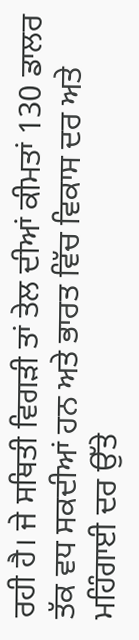ਰਹੀ ਹੈ। ਜੇ ਸਥਿਤੀ ਵਿਗੜੀ ਤਾਂ ਤੇਲ ਦੀਆਂ ਕੀਮਤਾਂ 130 ਡਾਲਰ ਤੱਕ ਵਧ ਸਕਦੀਆਂ ਹਨ ਅਤੇ ਭਾਰਤ ਵਿੱਚ ਵਿਕਾਸ ਦਰ ਅਤੇ ਮਹਿੰਗਾਈ ਦਰ ਉੱਤੇ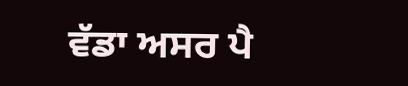ਵੱਡਾ ਅਸਰ ਪੈ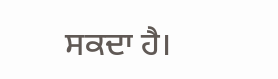ਸਕਦਾ ਹੈ।